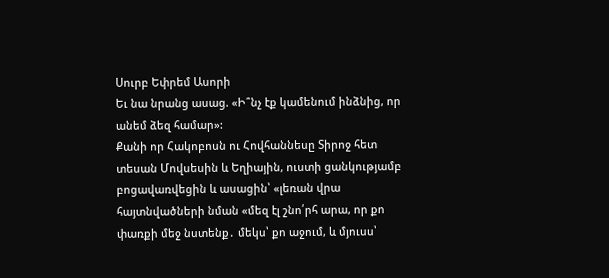Սուրբ Եփրեմ Ասորի
Եւ նա նրանց ասաց. «Ի՞նչ էք կամենում ինձնից, որ անեմ ձեզ համար»:
Քանի որ Հակոբոսն ու Հովհաննեսը Տիրոջ հետ տեսան Մովսեսին և Եղիային, ուստի ցանկությամբ բոցավառվեցին և ասացին՝ «լեռան վրա հայտնվածների նման «մեզ էլ շնո՛րհ արա, որ քո փառքի մեջ նստենք․ մեկս՝ քո աջում, և մյուսս՝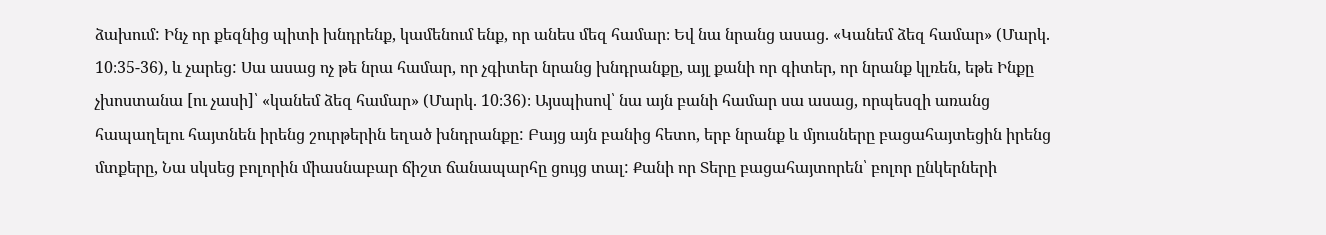ձախում: Ինչ որ քեզնից պիտի խնդրենք, կամենում ենք, որ անես մեզ համար։ Եվ նա նրանց ասաց. «Կանեմ ձեզ համար» (Մարկ. 10։35-36), և չարեց: Սա ասաց ոչ թե նրա համար, որ չգիտեր նրանց խնդրանքը, այլ քանի որ գիտեր, որ նրանք կլռեն, եթե Ինքը չխոստանա [ու չասի]՝ «կանեմ ձեզ համար» (Մարկ. 10։36)։ Այսպիսով՝ նա այն բանի համար սա ասաց, որպեսզի առանց հապաղելու հայտնեն իրենց շուրթերին եղած խնդրանքը: Բայց այն բանից հետո, երբ նրանք և մյուսները բացահայտեցին իրենց մտքերը, Նա սկսեց բոլորին միասնաբար ճիշտ ճանապարհը ցույց տալ: Քանի որ Տերը բացահայտորեն՝ բոլոր ընկերների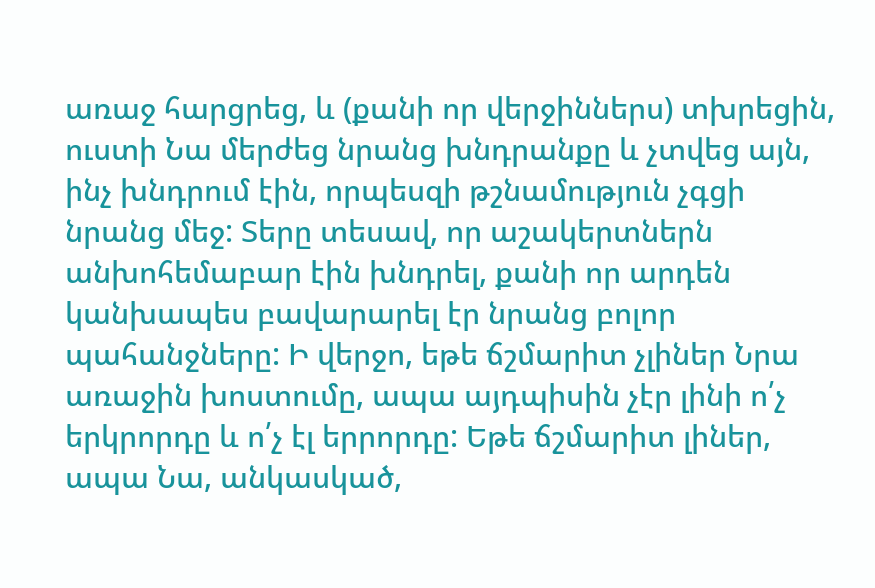առաջ հարցրեց, և (քանի որ վերջիններս) տխրեցին, ուստի Նա մերժեց նրանց խնդրանքը և չտվեց այն, ինչ խնդրում էին, որպեսզի թշնամություն չգցի նրանց մեջ: Տերը տեսավ, որ աշակերտներն անխոհեմաբար էին խնդրել, քանի որ արդեն կանխապես բավարարել էր նրանց բոլոր պահանջները: Ի վերջո, եթե ճշմարիտ չլիներ Նրա առաջին խոստումը, ապա այդպիսին չէր լինի ո՛չ երկրորդը և ո՛չ էլ երրորդը: Եթե ճշմարիտ լիներ, ապա Նա, անկասկած,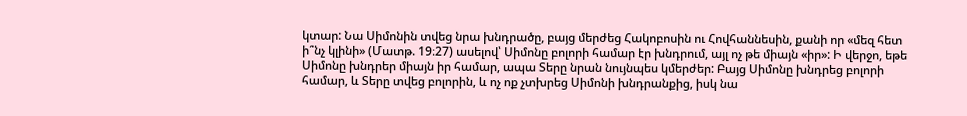կտար: Նա Սիմոնին տվեց նրա խնդրածը, բայց մերժեց Հակոբոսին ու Հովհաննեսին, քանի որ «մեզ հետ ի՞նչ կլինի» (Մատթ. 19։27) ասելով՝ Սիմոնը բոլորի համար էր խնդրում, այլ ոչ թե միայն «իր»: Ի վերջո, եթե Սիմոնը խնդրեր միայն իր համար, ապա Տերը նրան նույնպես կմերժեր: Բայց Սիմոնը խնդրեց բոլորի համար, և Տերը տվեց բոլորին, և ոչ ոք չտխրեց Սիմոնի խնդրանքից, իսկ նա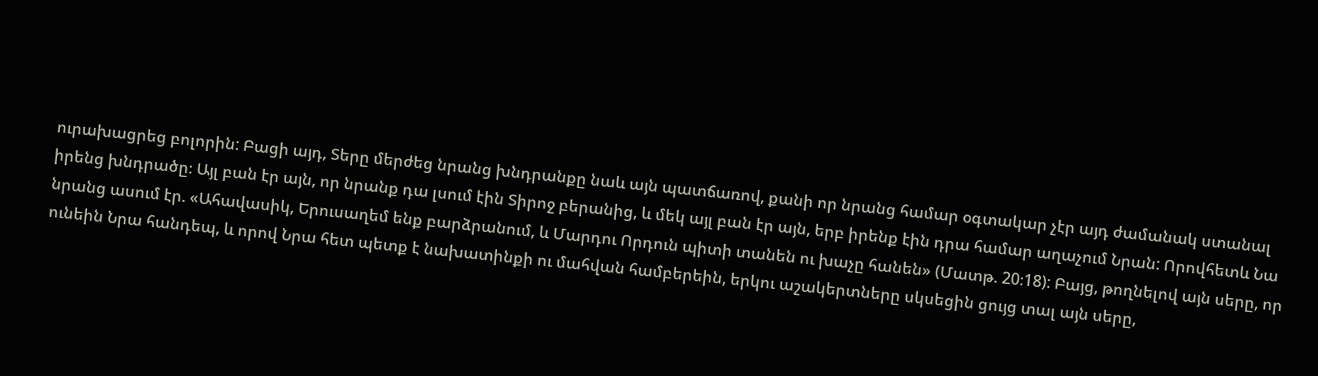ուրախացրեց բոլորին: Բացի այդ, Տերը մերժեց նրանց խնդրանքը նաև այն պատճառով, քանի որ նրանց համար օգտակար չէր այդ ժամանակ ստանալ իրենց խնդրածը։ Այլ բան էր այն, որ նրանք դա լսում էին Տիրոջ բերանից, և մեկ այլ բան էր այն, երբ իրենք էին դրա համար աղաչում Նրան: Որովհետև Նա նրանց ասում էր. «Ահավասիկ, Երուսաղեմ ենք բարձրանում, և Մարդու Որդուն պիտի տանեն ու խաչը հանեն» (Մատթ. 20։18): Բայց, թողնելով այն սերը, որ ունեին Նրա հանդեպ, և որով Նրա հետ պետք է նախատինքի ու մահվան համբերեին, երկու աշակերտները սկսեցին ցույց տալ այն սերը,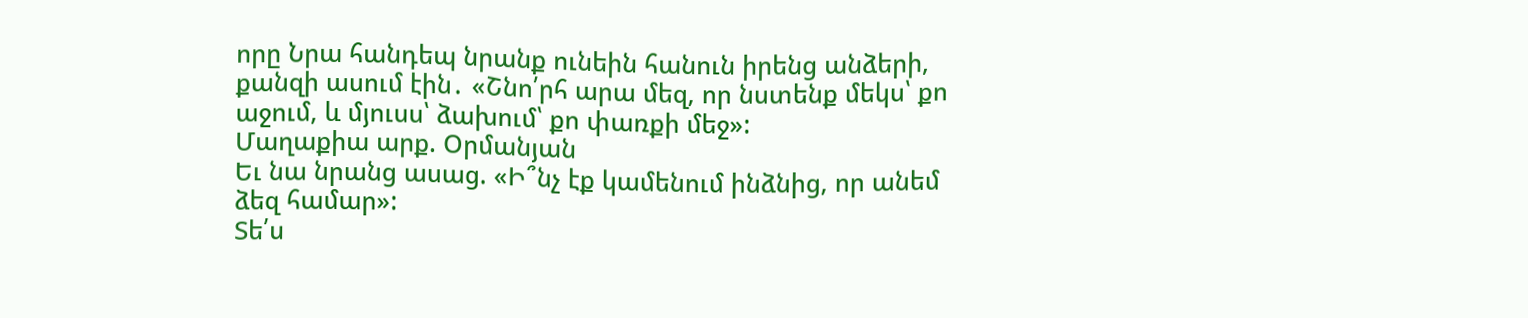որը Նրա հանդեպ նրանք ունեին հանուն իրենց անձերի, քանզի ասում էին․ «Շնո՛րհ արա մեզ, որ նստենք մեկս՝ քո աջում, և մյուսս՝ ձախում՝ քո փառքի մեջ»:
Մաղաքիա արք. Օրմանյան
Եւ նա նրանց ասաց. «Ի՞նչ էք կամենում ինձնից, որ անեմ ձեզ համար»:
Տե՛ս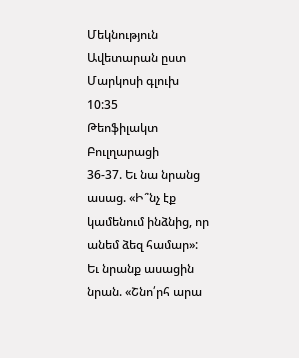Մեկնություն Ավետարան ըստ Մարկոսի գլուխ 10:35
Թեոֆիլակտ Բուլղարացի
36-37. Եւ նա նրանց ասաց. «Ի՞նչ էք կամենում ինձնից, որ անեմ ձեզ համար»: Եւ նրանք ասացին նրան. «Շնո՛րհ արա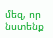մեզ, որ նստենք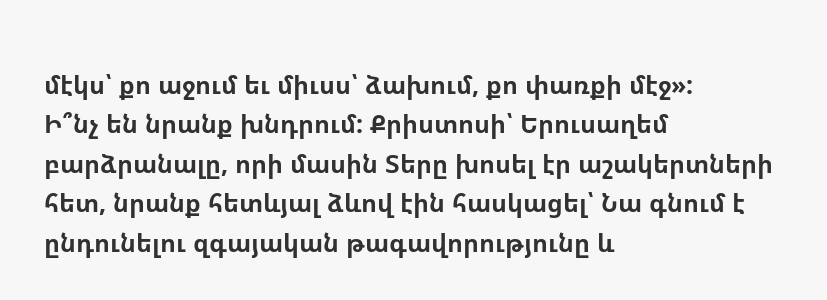մէկս՝ քո աջում եւ միւսս՝ ձախում, քո փառքի մէջ»:
Ի՞նչ են նրանք խնդրում: Քրիստոսի՝ Երուսաղեմ բարձրանալը, որի մասին Տերը խոսել էր աշակերտների հետ, նրանք հետևյալ ձևով էին հասկացել՝ Նա գնում է ընդունելու զգայական թագավորությունը և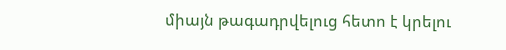միայն թագադրվելուց հետո է կրելու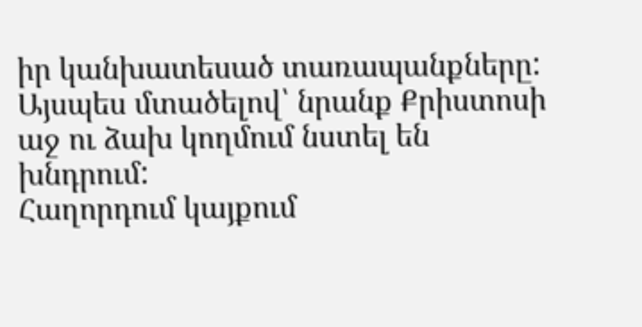իր կանխատեսած տառապանքները: Այսպես մտածելով՝ նրանք Քրիստոսի աջ ու ձախ կողմում նստել են խնդրում:
Հաղորդում կայքում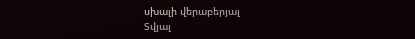սխալի վերաբերյալ
Տվյալ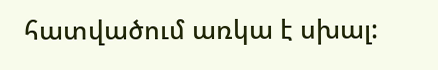հատվածում առկա է սխալ: